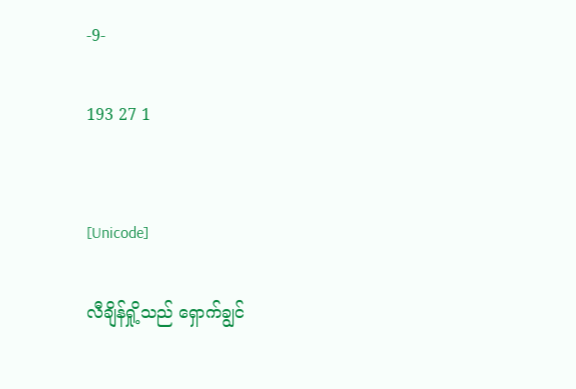-9-

193 27 1


[Unicode]

လီချိန်ရှို့သည် ရှောက်ချွင်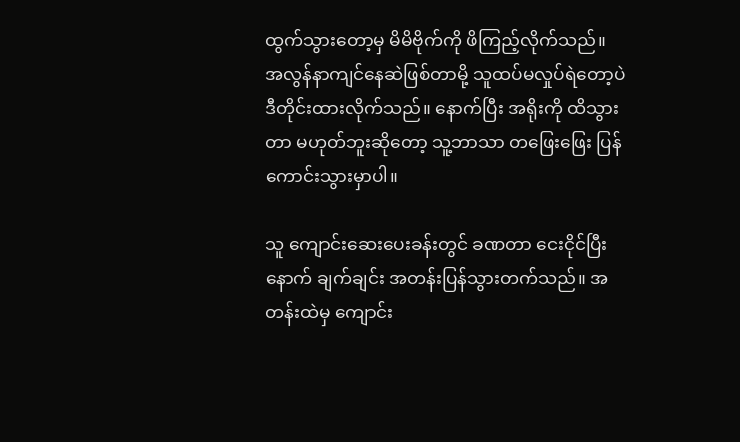ထွက်သွားတော့မှ မိမိဗိုက်ကို ဖိကြည့်လိုက်သည်။ အလွန်နာကျင်နေဆဲဖြစ်တာမို့ သူထပ်မလှုပ်ရဲတော့ပဲ ဒီတိုင်းထားလိုက်သည်။ နောက်ပြီး အရိုးကို ထိသွားတာ မဟုတ်ဘူးဆိုတော့ သူ့ဘာသာ တဖြေးဖြေး ပြန်ကောင်းသွားမှာပါ။

သူ ကျောင်းဆေးပေးခန်းတွင် ခဏတာ ငေးငိုင်ပြီးနောက် ချက်ချင်း အတန်းပြန်သွားတက်သည်။ အတန်းထဲမှ ကျောင်း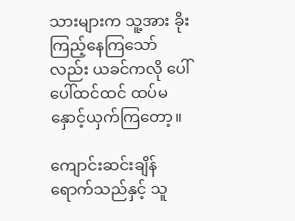သားများက သူ့အား ခိုးကြည့်နေကြသော်လည်း ယခင်ကလို ပေါ်ပေါ်ထင်ထင် ထပ်မနှောင့်ယှက်ကြတော့။

ကျောင်းဆင်းချိန်ရောက်သည်နှင့် သူ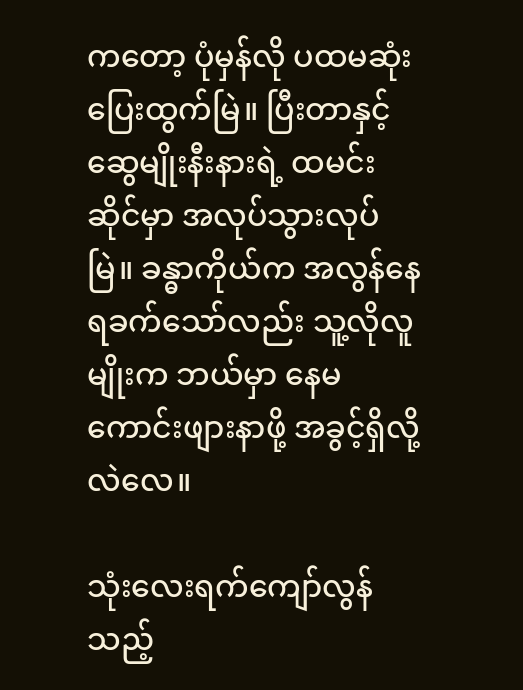ကတော့ ပုံမှန်လို ပထမဆုံးပြေးထွက်မြဲ။ ပြီးတာနှင့် ဆွေမျိုးနီးနားရဲ့ ထမင်းဆိုင်မှာ အလုပ်သွားလုပ်မြဲ။ ခန္ဓာကိုယ်က အလွန်နေရခက်သော်လည်း သူ့လိုလူမျိုးက ဘယ်မှာ နေမကောင်းဖျားနာဖို့ အခွင့်ရှိလို့လဲလေ။

သုံးလေးရက်ကျော်လွန်သည့်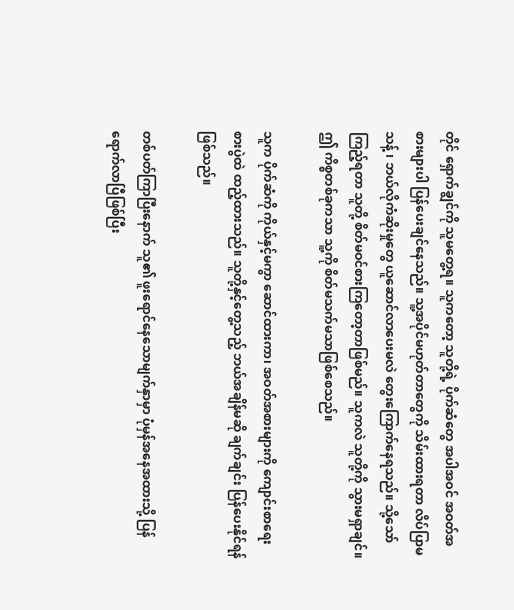တိုင် ရှောက်ချွင်ကို သူမတွေ့ရ။ သူကတော့ သူတို့ရဲ့ ပိုက်ဆံတွေ အပါအဝင် အဝတ်အစားများပါ ပြန်ပေးချင်နေသည်။ သူ့အပိုင်မဟုတ်တာတွေကို သိမ်းထားရတာ လိပ်ပြာမသန့် ၊ ဘယ်လိုကံဆိုးမှုတွေ ယူဆောင်လာပေးမလဲ‌ တွေးကြောက်နေရသည်။ သို့သော် ကြည့်ရတာ သူတို့ စိတ်မဝင်စားကြတော့တာဖြစ်မည်။ သူကလဲ သူတို့ကို သွားမရှာချင်။ ဤ ကိစ္စတစ်ခုကသာ သူ့ကို စိတ်မသက်မသာဖြစ်စေသည်။

သူက ပိုက်ဆံကို ကိုယ်နှင့်မကွာ ဆောင်ထားကာ၊ အဝတ်အစားများကို ကျောင်းစာရေးစားပွဲထဲ ထည့်ထားသည်။ သူတို့နှင့်တွေ့သည့် ဘယ်အချိန်မဆို ချက်ချင်း ပြန်ပေးနိုင်ရန်ဖြစ်သည်။

တစ်ပတ်ကြာပြီးနောက် သူ၏ ဖူးရောင်နေသောမျက်နှာမှာ ပုံမှန်အနေအထားသို့ ပြန်ရောက်လာပြီဖြစ်ပြီး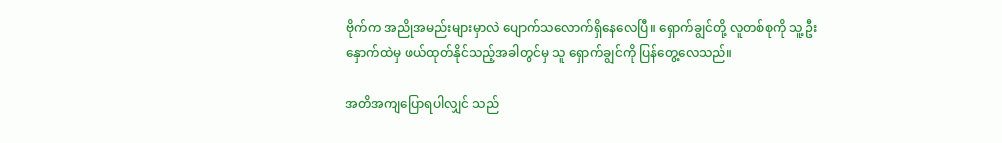ဗိုက်က အညိုအမည်းများမှာလဲ ပျောက်သလောက်ရှိနေလေပြီ။ ရှောက်ချွင်တို့ လူတစ်စုကို သူ့ဦးနှောက်ထဲမှ ဖယ်ထုတ်နိုင်သည့်အခါတွင်မှ သူ ရှောက်ချွင်ကို ပြန်တွေ့လေသည်။

အတိအကျပြောရပါလျှင် သည်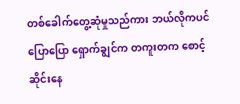တစ်ခေါက်တွေ့ဆုံမှုသည်ကား ဘယ်လိုကပင်ပြောပြော ရှောက်ချွင်က တကူးတက စောင့်ဆိုင်းနေ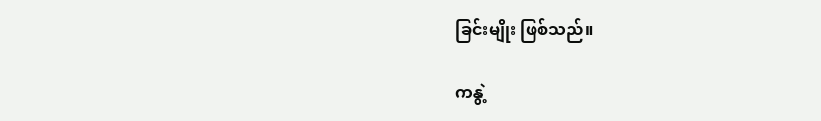ခြင်းမျိုး ဖြစ်သည်။

ကနွဲ့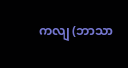ကလျ (ဘာသာ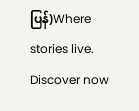ပြန်)Where stories live. Discover now